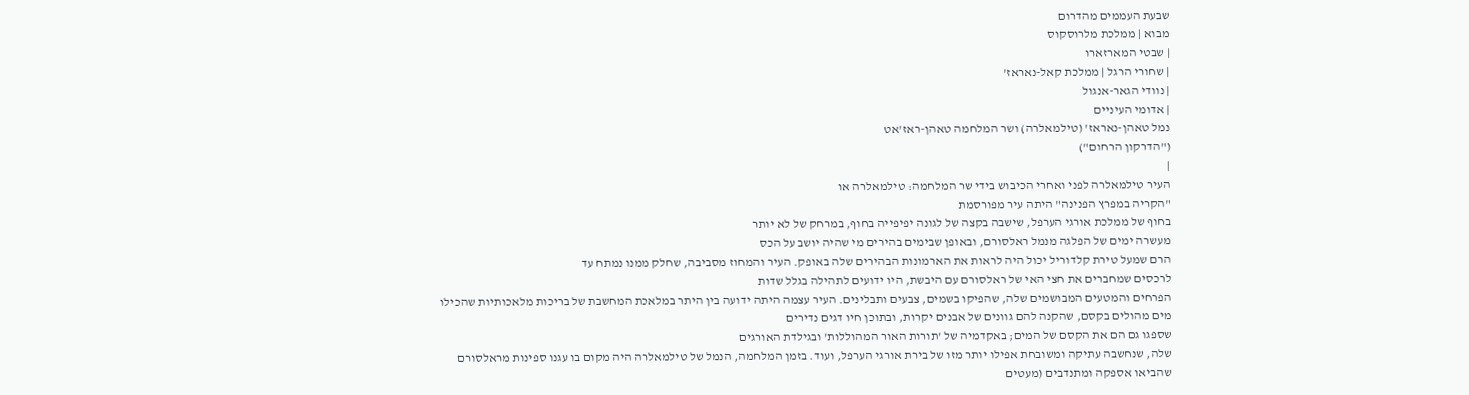שבעת העממים מהדרום
מבוא | ממלכת מלרוסקוס
| שבטי המארזארו
| שחורי הרגל | ממלכת קאל-נאראז'
| נוודי הגאר-אנגול
| אדומי העיניים
נמל טאהן-נאראז' (טילמאלרה) ושר המלחמה טאהן-ראז'אט
("הדרקון הרחום")
|
העיר טילמאלרה לפני ואחרי הכיבוש בידי שר המלחמה: טילמאלרה או
"הקריה במפרץ הפנינה" היתה עיר מפורסמת
בחוף של ממלכת אורגי הערפל, שישבה בקצה של לגונה יפיפייה בחוף, במרחק של לא יותר
מעשרה ימים של הפלגה מנמל ראלסורם, ובאופן שבימים בהירים מי שהיה יושב על הכס
הרם שמעל טירת קלדוריל יכול היה לראות את הארמונות הבהירים שלה באופק. העיר והמחוז מסביבה, שחלק ממנו נמתח עד
לרכסים שמחברים את חצי האי של ראלסורם עם היבשת, היו ידועים לתהילה בגלל שדות
הפרחים והמטעים המבושמים שלה, שהפיקו בשמים, צבעים ותבלינים. העיר עצמה היתה ידועה בין היתר במלאכת המחשבת של בריכות מלאכותיות שהכילו
מים מהולים בקסם, שהקנה להם גוונים של אבנים יקרות, ובתוכן חיו דגים נדירים
שספגו גם הם את הקסם של המים; באקדמיה של 'תורות האור המהוללות' ובגילדת האורגים
שלה, שנחשבה עתיקה ומשובחת אפילו יותר מזו של בירת אורגי הערפל, ועוד. בזמן המלחמה, הנמל של טילמאלרה היה מקום בו עגנו ספינות מראלסורם
שהביאו אספקה ומתנדבים (מעטים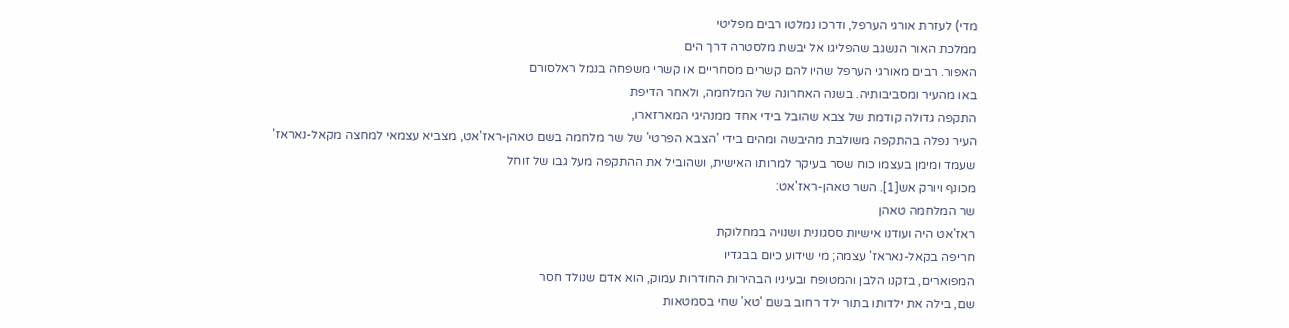מדי) לעזרת אורגי הערפל, ודרכו נמלטו רבים מפליטי
ממלכת האור הנשגב שהפליגו אל יבשת מלסטרה דרך הים
האפור. רבים מאורגי הערפל שהיו להם קשרים מסחריים או קשרי משפחה בנמל ראלסורם
באו מהעיר ומסביבותיה. בשנה האחרונה של המלחמה, ולאחר הדיפת
התקפה גדולה קודמת של צבא שהובל בידי אחד ממנהיגי המארזארו,
העיר נפלה בהתקפה משולבת מהיבשה ומהים בידי 'הצבא הפרטי' של שר מלחמה בשם טאהן-ראז'אט, מצביא עצמאי למחצה מקאל-נאראז'
שעמד ומימן בעצמו כוח שסר בעיקר למרותו האישית, ושהוביל את ההתקפה מעל גבו של זוחל
מכונף ויורק אש[1]. השר טאהן-ראז'אט:
שר המלחמה טאהן
ראז'אט היה ועודנו אישיות ססגונית ושנויה במחלוקת
חריפה בקאל-נאראז' עצמה; מי שידוע כיום בבגדיו
המפוארים, בזקנו הלבן והמטופח ובעיניו הבהירות החודרות עמוק, הוא אדם שנולד חסר
שם, בילה את ילדותו בתור ילד רחוב בשם 'טא' שחי בסמטאות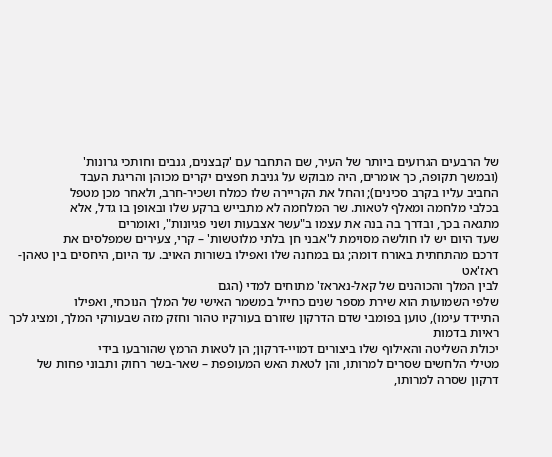של הרבעים הגרועים ביותר של העיר, שם התחבר עם 'קבצנים, גנבים וחותכי גרונות'
(ובמשך תקופה, כך אומרים, היה מבוקש על גניבת חפצים יקרים מכוהן והריגת העבד
החביב עליו בקרב סכינים); והחל את הקריירה שלו כמלח ושכיר-חרב, ולאחר מכן מטפל
בכלבי מלחמה ומאלף לטאות. שר המלחמה לא מתבייש ברקע שלו ובאופן בו גדל, אלא
מתגאה בכך, ובדרך בה בנה את עצמו ב"עשר אצבעות ושני פגיונות", ואומרים
שעד היום יש לו חולשה מסוימת ל'אבני חן בלתי מלוטשות' – קרי, צעירים שמפלסים את
דרכם מהתחתית באורח דומה; גם במחנה שלו ואפילו בשורות האויב. עד היום, היחסים בין טאהן-ראז'אט
לבין המלך והכוהנים של קאל-נאראז' מתוחים למדי (הגם
שלפי השמועות הוא שירת מספר שנים כחייל במשמר האישי של המלך הנוכחי, ואפילו
התיידד עימו), טוען בפומבי שדם הדרקון שזורם בעורקיו טהור וחזק מזה שבעורקי המלך, ומציג לכך ראיות בדמות
יכולת השליטה והאילוף שלו ביצורים דמויי-דרקון; הן לטאות הרמץ שהורבעו בידי
מטילי הלחשים שסרים למרותו, והן לטאת האש המעופפת – שאר-בשר רחוק ותבוני פחות של
דרקון שסרה למרותו,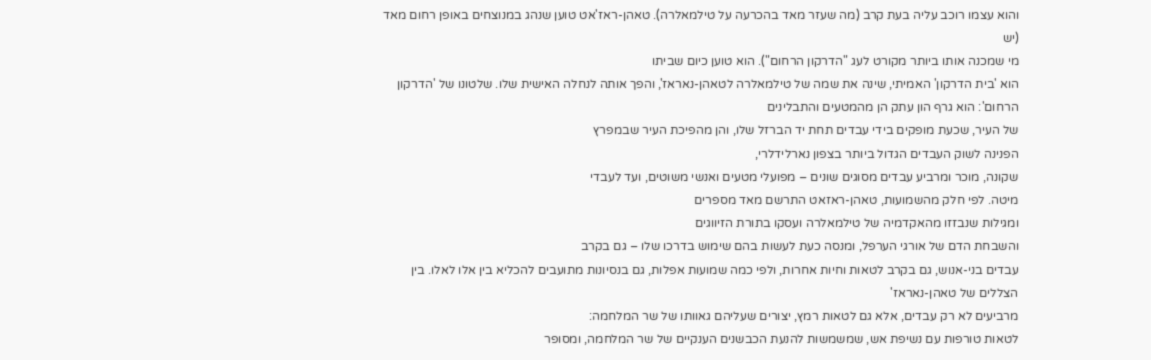והוא עצמו רוכב עליה בעת קרב (מה שעזר מאד בהכרעה על טילמאלרה). טאהן-ראז'אט טוען שנהג במנוצחים באופן רחום מאד (יש
מי שמכנה אותו ביותר מקורט לעג "הדרקון הרחום"). הוא טוען כיום שביתו
הוא 'בית הדרקון' האמיתי, שינה את שמה של טילמאלרה לטאהן-נאראז', והפך אותה לנחלה האישית שלו. שלטונו של 'הדרקון
הרחום': הוא גרף הון עתק הן מהמטעים והתבלינים
של העיר, שכעת מופקים בידי עבדים תחת יד הברזל שלו, והן מהפיכת העיר שבמפרץ
הפנינה לשוק העבדים הגדול ביותר בצפון נארלידלרי,
שקונה, מוכר ומרביע עבדים מסוגים שונים – מפועלי מטעים ואנשי משוטים, ועד לעבדי
מיטה. לפי חלק מהשמועות, טאהן-ראזאט התרשם מאד מספרים
ומגילות שנבזזו מהאקדמיה של טילמאלרה ועסקו בתורת הזיווגים
והשבחת הדם של אורגי הערפל, ומנסה כעת לעשות בהם שימוש בדרכו שלו – גם בקרב
עבדים בני-אנוש, גם בקרב לטאות וחיות אחרות, ולפי כמה שמועות אפלות, גם בנסיונות מתועבים להכליא בין אלו לאלו. בין הצללים של טאהן-נאראז'
מרביעים לא רק עבדים, אלא גם לטאות רמץ, יצורים שעליהם גאוותו של שר המלחמה:
לטאות טורפות עם נשיפת אש, שמשמשות להנעת הכבשנים הענקיים של שר המלחמה, ומסופר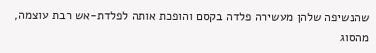שהנשיפה שלהן מעשירה פלדה בקסם והופכת אותה לפלדת-אש רבת עוצמה, מהסוג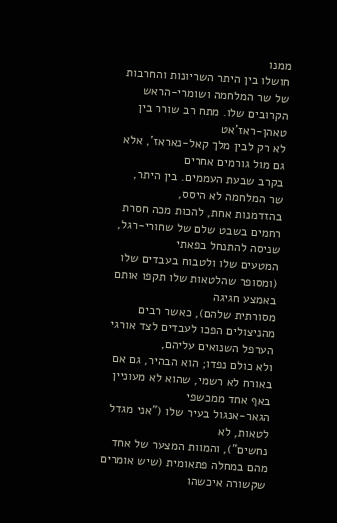ממנו
חושלו בין היתר השריונות והחרבות של שר המלחמה ושומרי-הראש הקרובים שלו. מתח רב שורר בין טאהן-ראז'אט
לא רק לבין מלך קאל-נאראז', אלא גם מול גורמים אחרים
בקרב שבעת העממים. בין היתר, שר המלחמה לא היסס,
בהזדמנות אחת, להכות מכה חסרת רחמים בשבט שלם של שחורי-רגל, שניסה להתנחל בפאתי
המטעים שלו ולטבוח בעבדים שלו (ומסופר שהלטאות שלו תקפו אותם באמצע חגיגה
מסורתית שלהם), כאשר רבים מהניצולים הפכו לעבדים לצד אורגי הערפל השנואים עליהם,
ולא כולם נפדו; הוא הבהיר, גם אם באורח לא רשמי, שהוא לא מעוניין באף אחד ממכשפי
הגאר-אנגול בעיר שלו ("אני מגדל לטאות, לא
נחשים"), והמוות המצער של אחד מהם במחלה פתאומית (שיש אומרים שקשורה איכשהו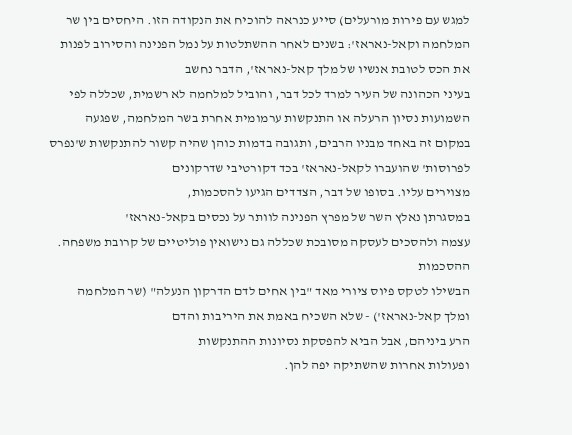למגש עם פירות מורעלים) סייע כנראה להוכיח את הנקודה הזו. היחסים בין שר
המלחמה וקאל-נאראז': בשנים לאחר ההשתלטות על נמל הפנינה והסירוב לפנות
את הכס לטובת אנשיו של מלך קאל-נאראז', הדבר נחשב
בעיני הכהונה של העיר למרד לכל דבר, והוביל למלחמה לא רשמית, שכללה לפי השמועות נסיון הרעלה או התנקשות ערמומית אחרת בשר המלחמה, שפגעה
במקום זה באחד מבניו הרבים, ותגובה בדמות כוהן שהיה קשור להתנקשות ש'נפרס
לפרוסות' שהועברו לקאל-נאראז' בכד דקורטיבי שדרקונים
מצוירים עליו. בסופו של דבר, הצדדים הגיעו להסכמות,
במסגרתן נאלץ השר של מפרץ הפנינה לוותר על נכסים בקאל-נאראז'
עצמה ולהסכים לעסקה מסובכת שכללה גם נישואין פוליטיים של קרובת משפחה. ההסכמות
הבשילו לטקס פיוס ציורי מאד "בין אחים לדם הדרקון הנעלה" (שר המלחמה
ומלך קאל-נאראז') - שלא השכיח באמת את היריבות והדם
הרע ביניהם, אבל הביא להפסקת נסיונות ההתנקשות
ופעולות אחרות שהשתיקה יפה להן.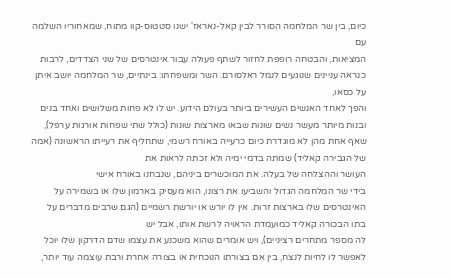כיום, בין שר המלחמה הסורר לבין קאל-נאראז' ישנו סטטוס-קוו מתוח, שמאחוריו השלמה עם
המציאות, והבטחה רופפת לחזור לשתף פעולה עבור אינטרסים של שני הצדדים, לרבות
כנראה עניינים שנוגעים לנמל ראלסורם. השר ומשפחתו: בינתיים, שר המלחמה יושב איתן על כסאו,
והפך לאחד האנשים העשירים ביותר בעולם הידוע. יש לו לא פחות משלושים ואחד בנים
ובנות מיותר מעשר נשים שונות שבאו מארצות שונות (כולל שתי שפחות אורגות ערפל),
שאף אחת מהן לא מוגדרת כיום כרעייה באורח רשמי, שתחליף את רעייתו הראשונה (אמה
של הגבירה קאליד) שמתה בדמי ימיה ולא זכתה לראות את
העושר וההצלחה של בעלה. את המוכשרים ביניהם, שנבחנו באורח אישי
בידי שר המלחמה הגדול והשביעו את רצונו, הוא מעסיק בארמון שלו או בשמירה על
האינטרסים שלו בארצות זרות. אין לו יורש או יורשת רשמיים (הגם שרבים מדברים על
בתו הבכורה קאליד כמועמדת הראויה לרשת אותו, אבל יש
לה מספר מתחרים רציניים), ויש אומרים שהוא משכנע את עצמו שדם הדרקון שלו יוכל
לאפשר לו לחיות לנצח, בין אם בצורתו הנוכחית או בצורה אחרת ורבת עוצמה עוד יותר,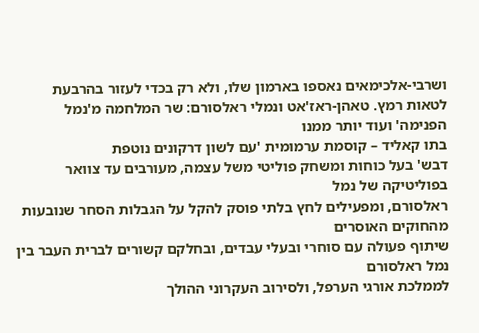ושרבי-אלכימאים נאספו בארמון שלו, ולא רק בכדי לעזור בהרבעת לטאות רמץ. טאהן-ראז'אט ונמלי ראלסורם: שר המלחמה מ'נמל הפנימה' ועוד יותר ממנו
בתו קאליד – קוסמת ערמומית 'עם לשון דרקונים נוטפת
דבש' בעל כוחות ומשחק פוליטי משל עצמה, מעורבים עד צוואר בפוליטיקה של נמל
ראלסורם, ומפעילים לחץ בלתי פוסק להקל על הגבלות הסחר שנובעות מהחוקים האוסרים
שיתוף פעולה עם סוחרי ובעלי עבדים, ובחלקם קשורים לברית העבר בין נמל ראלסורם
לממלכת אורגי הערפל, ולסירוב העקרוני ההולך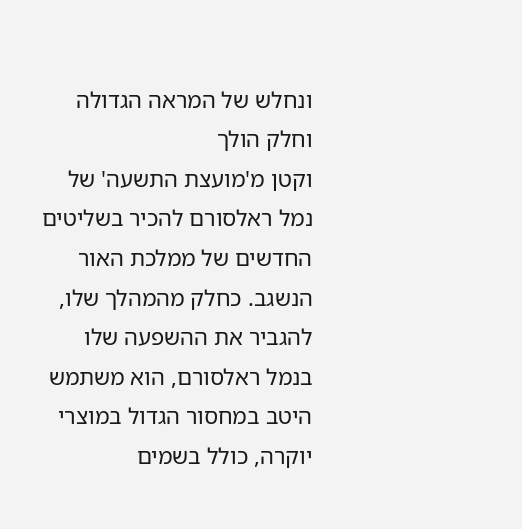ונחלש של המראה הגדולה וחלק הולך
וקטן מ'מועצת התשעה' של נמל ראלסורם להכיר בשליטים החדשים של ממלכת האור הנשגב. כחלק מהמהלך שלו, להגביר את ההשפעה שלו
בנמל ראלסורם, הוא משתמש היטב במחסור הגדול במוצרי יוקרה, כולל בשמים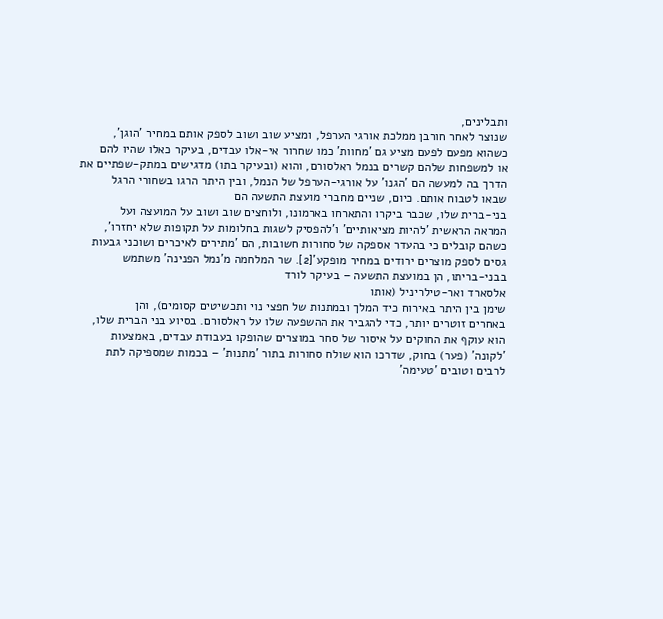ותבלינים,
שנוצר לאחר חורבן ממלכת אורגי הערפל, ומציע שוב ושוב לספק אותם במחיר 'הוגן',
כשהוא מפעם לפעם מציע גם 'מחוות' כמו שחרור אי-אלו עבדים, בעיקר כאלו שהיו להם
או למשפחות שלהם קשרים בנמל ראלסורם, והוא (ובעיקר בתו) מדגישים במתק-שפתיים את
הדרך בה למעשה הם 'הגנו' על אורגי-הערפל של הנמל, ובין היתר הרגו בשחורי הרגל
שבאו לטבוח אותם. כיום, שניים מחברי מועצת התשעה הם
בני-ברית שלו, שכבר ביקרו והתארחו בארמונו, ולוחצים שוב ושוב על המועצה ועל
המראה הראשית 'להיות מציאותיים' ו'להפסיק לשגות בחלומות על תקופות שלא יחזרו',
כשהם קובלים כי בהעדר אספקה של סחורות חשובות, הם 'מתירים לאיכרים ושוכני גבעות
גסים לספק מוצרים ירודים במחיר מופקע'[2]. שר המלחמה מ'נמל הפנינה' משתמש
בבני-בריתו, הן במועצת התשעה – בעיקר לורד
אלסארד ואר-טילריניל (אותו
שימן בין היתר באירוח כיד המלך ובמתנות של חפצי נוי ותכשיטים קסומים), והן
באחרים זוטרים יותר, כדי להגביר את ההשפעה שלו על ראלסורם. בסיוע בני הברית שלו,
הוא עוקף את החוקים על איסור של סחר במוצרים שהופקו בעבודת עבדים, באמצעות
'לקונה' (פער) בחוק, שדרכו הוא שולח סחורות בתור 'מתנות' – בכמות שמספיקה לתת
לרבים וטובים 'טעימה'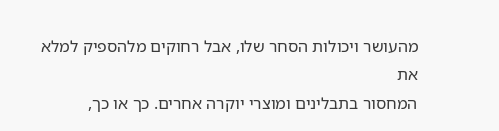מהעושר ויכולות הסחר שלו, אבל רחוקים מלהספיק למלא את
המחסור בתבלינים ומוצרי יוקרה אחרים. כך או כך,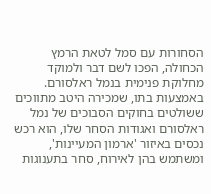הסחורות עם סמל לטאת הרמץ
הכחולה, הפכו לשם דבר ולמוקד מחלוקת פנימית בנמל ראלסורם. באמצעות בתו, שמכירה היטב מתווכים
ששולטים בחוקים הסבוכים של נמל ראלסורם ואגודות הסחר שלו, הוא רכש נכסים באיזור 'ארמון המעיינות', ומשתמש בהן לאירוח, סחר בתענוגות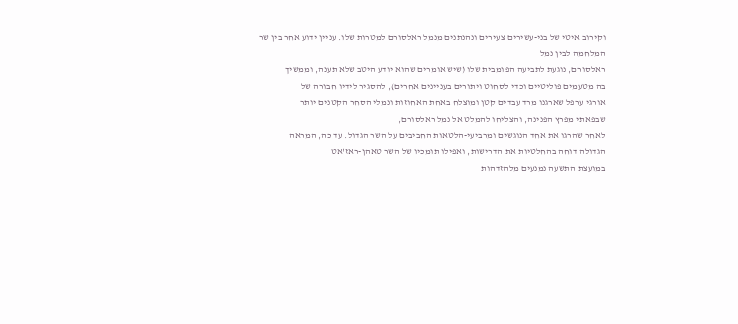וקירוב איטי של בני-עשירים צעירים ונהנתנים מנמל ראלסורם למטרות שלו. עניין ידוע אחר בין שר המלחמה לבין נמל
ראלסורם, נוגעת לתביעה הפומבית שלו (שיש אומרים שהוא יודע היטב שלא תענה, וממשיך
בה מטעמים פוליטיים וכדי לסחוט ויתורים בעניינים אחרים), להסגיר לידיו חבורה של
אורגי ערפל שארגנו מרד עבדים קטן ומוצלח באחת האחוזות ונמלי הסחר הקטנים יותר
שבפאתי מפרץ הפנינה, והצליחו להמלט אל נמל ראלסורם,
לאחר שהרגו את אחד הנוגשים ומרביעי-הלטאות החביבים על השר הגדול. עד כה, המראה
הגדולה דוחה בהחלטיות את הדרישות, ואפילו תומכיו של השר טאהן-ראז'אט
במועצת התשעה נמנעים מלהזדהות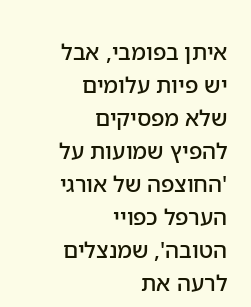איתן בפומבי, אבל יש פיות עלומים שלא מפסיקים
להפיץ שמועות על 'החוצפה של אורגי הערפל כפויי הטובה', שמנצלים לרעה את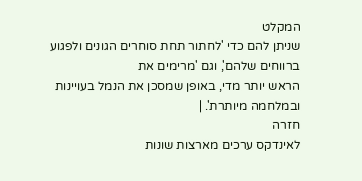המקלט
שניתן להם כדי 'לחתור תחת סוחרים הגונים ולפגוע ברווחים שלהם', וגם 'מרימים את
הראש יותר מדי, באופן שמסכן את הנמל בעויינות ובמלחמה מיותרת'. |
חזרה
לאינדקס ערכים מארצות שונות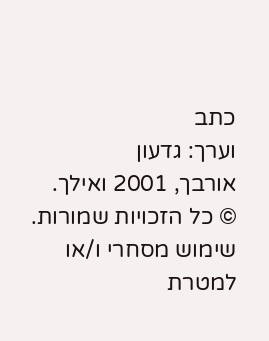כתב
וערך: גדעון
אורבך, 2001 ואילך.
© כל הזכויות שמורות. שימוש מסחרי ו/או למטרת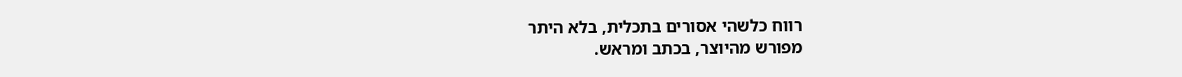רווח כלשהי אסורים בתכלית, בלא היתר
מפורש מהיוצר, בכתב ומראש.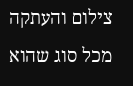צילום והעתקה מכל סוג שהוא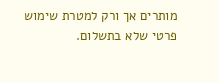מותרים אך ורק למטרת שימוש
פרטי שלא בתשלום.